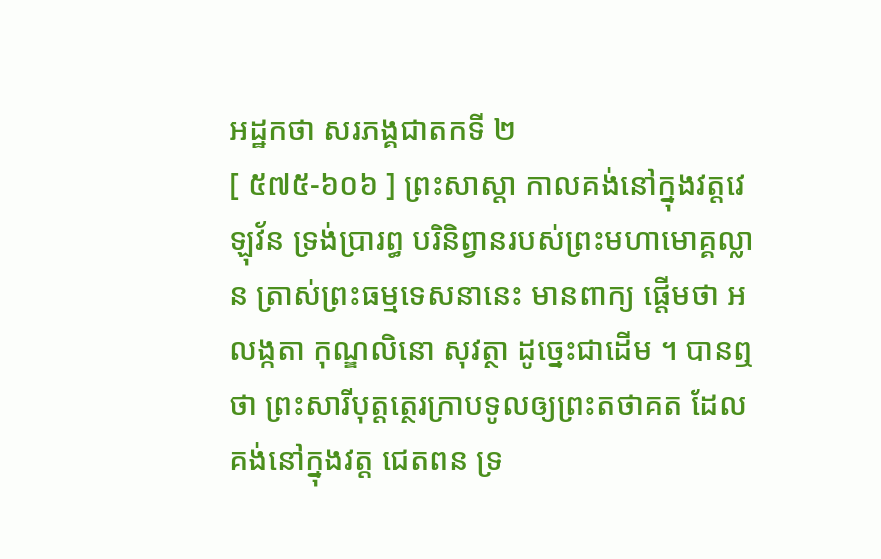អដ្ឋកថា សរភង្គជាតកទី ២
[ ៥៧៥-៦០៦ ] ព្រះសាស្តា កាលគង់នៅក្នុងវត្តវេឡុវ័ន ទ្រង់ប្រារព្ធ បរិនិព្វានរបស់ព្រះមហាមោគ្គល្លាន ត្រាស់ព្រះធម្មទេសនានេះ មានពាក្យ ផ្តើមថា អលង្កតា កុណ្ឌលិនោ សុវត្ថា ដូច្នេះជាដើម ។ បានឮថា ព្រះសារីបុត្តត្ថេរក្រាបទូលឲ្យព្រះតថាគត ដែលគង់នៅក្នុងវត្ត ជេតពន ទ្រ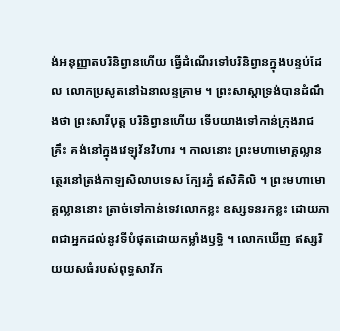ង់អនុញ្ញាតបរិនិព្វានហើយ ធ្វើដំណើរទៅបរិនិព្វានក្នុងបន្ទប់ដែល លោកប្រសូតនៅឯនាលន្ទគ្រាម ។ ព្រះសាស្តាទ្រង់បានដំណឹងថា ព្រះសារីបុត្ត បរិនិព្វានហើយ ទើបយាងទៅកាន់ក្រុងរាជគ្រឹះ គង់នៅក្នុងវេឡុវ័នវិហារ ។ កាលនោះ ព្រះមហាមោគ្គល្លានត្ថេរនៅត្រង់កាឡសិលាបទេស ក្បែរភ្នំ ឥសិគិលិ ។ ព្រះមហាមោគ្គល្លាននោះ ត្រាច់ទៅកាន់ទេវលោកខ្លះ ឧស្សទនរកខ្លះ ដោយភាពជាអ្នកដល់នូវទីបំផុតដោយកម្លាំងឫទ្ធិ ។ លោកឃើញ ឥស្សរិយយសធំរបស់ពុទ្ធសាវ័ក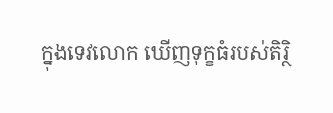ក្នុងទេវលោក ឃើញទុក្ខធំរបស់តិរ្ថិ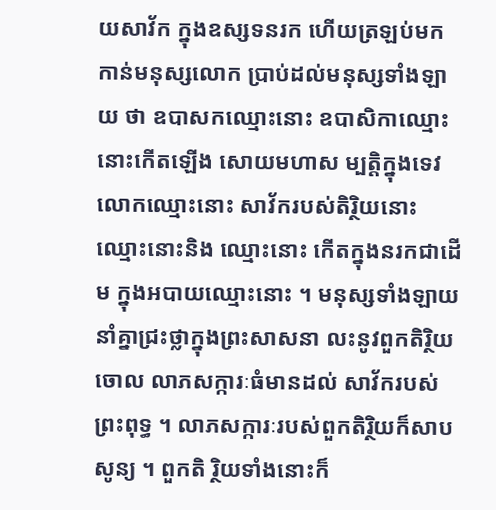យសាវ័ក ក្នុងឧស្សទនរក ហើយត្រឡប់មកកាន់មនុស្សលោក ប្រាប់ដល់មនុស្សទាំងឡាយ ថា ឧបាសកឈ្មោះនោះ ឧបាសិកាឈ្មោះនោះកើតឡើង សោយមហាស ម្បត្តិក្នុងទេវលោកឈ្មោះនោះ សាវ័ករបស់តិរ្ថិយនោះ ឈ្មោះនោះនិង ឈ្មោះនោះ កើតក្នុងនរកជាដើម ក្នុងអបាយឈ្មោះនោះ ។ មនុស្សទាំងឡាយ នាំគ្នាជ្រះថ្លាក្នុងព្រះសាសនា លះនូវពួកតិរ្ថិយចោល លាភសក្ការៈធំមានដល់ សាវ័ករបស់ព្រះពុទ្ធ ។ លាភសក្ការៈរបស់ពួកតិរ្ថិយក៏សាបសូន្យ ។ ពួកតិ រ្ថិយទាំងនោះក៏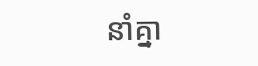នាំគ្នា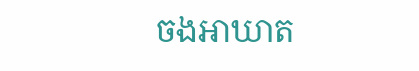ចងអាឃាត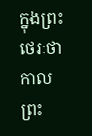ក្នុងព្រះថេរៈថា កាលព្រះ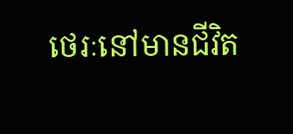ថេរៈនៅមានជីវិត